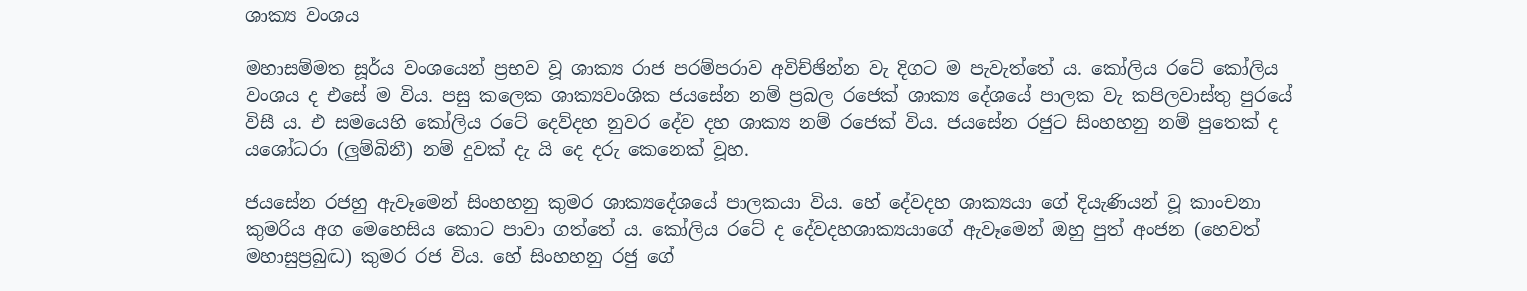ශාක්‍ය වංශය

මහාසම්මත සූර්ය වංශයෙන් ප්‍රභව වූ ශාක්‍ය රාජ පරම්පරාව අවිච්ඡින්න වැ දිගට ම පැවැත්තේ ය. කෝලිය රටේ කෝලිය වංශය ද එසේ ම විය. පසු කලෙක ශාක්‍යවංශික ජයසේන නම් ප්‍රබල රජෙක් ශාක්‍ය දේශයේ පාලක වැ කපිලවාස්තු පුරයේ විසී ය. එ සමයෙහි කෝලිය රටේ දෙව්දහ නුවර දේව දහ ශාක්‍ය නම් රජෙක් විය. ජයසේන රජුට සිංහහනු නම් පුතෙක් ද යශෝධරා (ලුම්බිනී) නම් දුවක් දැ යි දෙ දරු කෙනෙක් වූහ.

ජයසේන රජහු ඇවෑමෙන් සිංහහනු කුමර ශාක්‍යදේශයේ පාලකයා විය. හේ දේවදහ ශාක්‍යයා ගේ දියැණියන් වූ කාංචනා කුමරිය අග මෙහෙසිය කොට පාවා ගත්තේ ය. කෝලිය රටේ ද දේවදහශාක්‍යයාගේ ඇවෑමෙන් ඔහු පුත් අංජන (හෙවත් මහාසුප්‍රබුද්‍ධ) කුමර රජ විය. හේ සිංහහනු රජු ගේ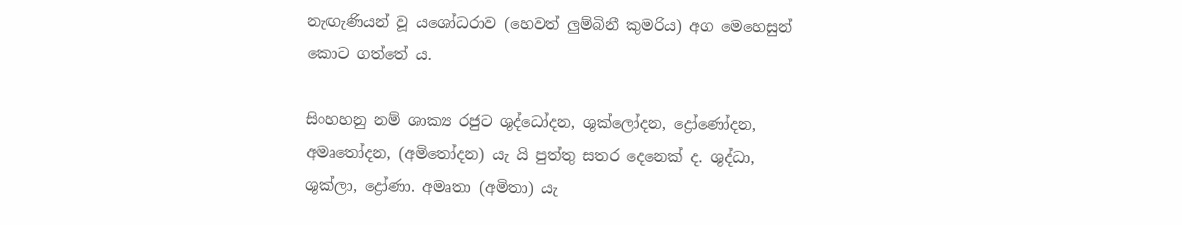නැඟැණියන් වූ යශෝධරාව (හෙවත් ලුම්බිනී කුමරිය) අග මෙහෙසුන් කොට ගත්තේ ය.

සිංහහනු නම් ශාක්‍ය රජුට ශුද්ධෝදන, ශුක්ලෝදන, ද්‍රෝණෝදන, අමෘතෝදන, (අමිතෝදන) යැ යි පුත්තු සතර දෙනෙක් ද. ශුද්ධා, ශුක්ලා, ද්‍රෝණා. අමෘතා (අමිතා) යැ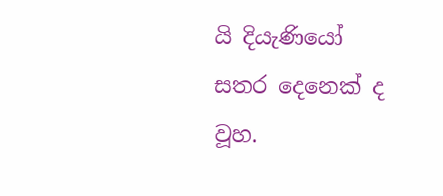යි දියැණියෝ සතර දෙනෙක් ද වූහ.